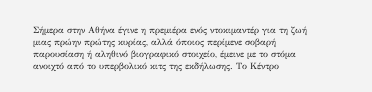Σήμερα στην Αθήνα έγινε η πρεμιέρα ενός ντοκιμαντέρ για τη ζωή μιας πρώην πρώτης κυρίας, αλλά όποιος περίμενε σοβαρή παρουσίαση ή αληθινό βιογραφικό στοιχείο, έμεινε με το στόμα ανοιχτό από το υπερβολικό κιτς της εκδήλωσης. Το Κέντρο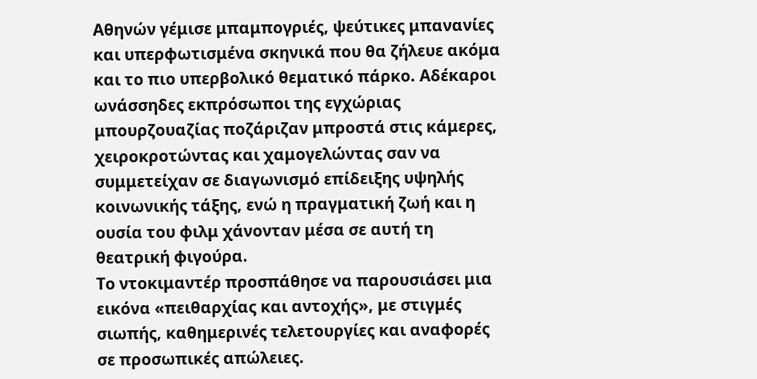Αθηνών γέμισε μπαμπογριές, ψεύτικες μπανανίες και υπερφωτισμένα σκηνικά που θα ζήλευε ακόμα και το πιο υπερβολικό θεματικό πάρκο. Αδέκαροι ωνάσσηδες εκπρόσωποι της εγχώριας μπουρζουαζίας ποζάριζαν μπροστά στις κάμερες, χειροκροτώντας και χαμογελώντας σαν να συμμετείχαν σε διαγωνισμό επίδειξης υψηλής κοινωνικής τάξης, ενώ η πραγματική ζωή και η ουσία του φιλμ χάνονταν μέσα σε αυτή τη θεατρική φιγούρα.
Το ντοκιμαντέρ προσπάθησε να παρουσιάσει μια εικόνα «πειθαρχίας και αντοχής», με στιγμές σιωπής, καθημερινές τελετουργίες και αναφορές σε προσωπικές απώλειες.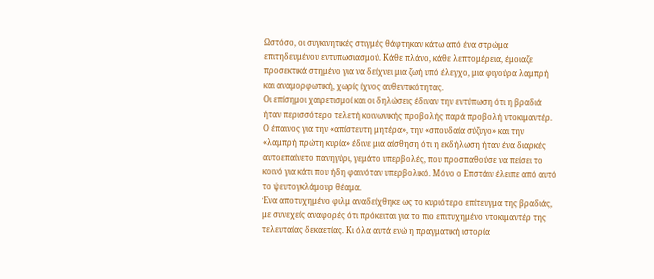Ωστόσο, οι συγκινητικές στιγμές θάφτηκαν κάτω από ένα στρώμα επιτηδευμένου εντυπωσιασμού. Κάθε πλάνο, κάθε λεπτομέρεια, έμοιαζε προσεκτικά στημένο για να δείχνει μια ζωή υπό έλεγχο, μια φιγούρα λαμπρή και αναμορφωτική, χωρίς ίχνος αυθεντικότητας.
Οι επίσημοι χαιρετισμοί και οι δηλώσεις έδιναν την εντύπωση ότι η βραδιά ήταν περισσότερο τελετή κοινωνικής προβολής παρά προβολή ντοκιμαντέρ. Ο έπαινος για την «απίστευτη μητέρα», την «σπουδαία σύζυγο» και την «λαμπρή πρώτη κυρία» έδινε μια αίσθηση ότι η εκδήλωση ήταν ένα διαρκές αυτοεπαίνετο πανηγύρι, γεμάτο υπερβολές, που προσπαθούσε να πείσει το κοινό για κάτι που ήδη φαινόταν υπερβολικό. Μόνο ο Επστάιν έλειπε από αυτό το ψευτογκλάμουρ θέαμα.
Ένα αποτυχημένο φιλμ αναδείχθηκε ως το κυριότερο επίτευγμα της βραδιάς, με συνεχείς αναφορές ότι πρόκειται για το πιο επιτυχημένο ντοκιμαντέρ της τελευταίας δεκαετίας. Κι όλα αυτά ενώ η πραγματική ιστορία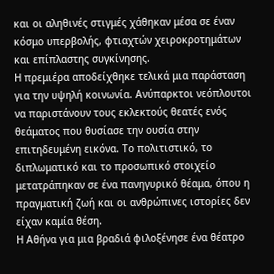και οι αληθινές στιγμές χάθηκαν μέσα σε έναν κόσμο υπερβολής, φτιαχτών χειροκροτημάτων και επίπλαστης συγκίνησης.
Η πρεμιέρα αποδείχθηκε τελικά μια παράσταση για την υψηλή κοινωνία. Ανύπαρκτοι νεόπλουτοι να παριστάνουν τους εκλεκτούς θεατές ενός θεάματος που θυσίασε την ουσία στην επιτηδευμένη εικόνα. Το πολιτιστικό, το διπλωματικό και το προσωπικό στοιχείο μετατράπηκαν σε ένα πανηγυρικό θέαμα, όπου η πραγματική ζωή και οι ανθρώπινες ιστορίες δεν είχαν καμία θέση.
Η Αθήνα για μια βραδιά φιλοξένησε ένα θέατρο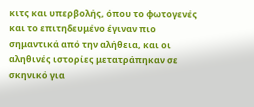κιτς και υπερβολής, όπου το φωτογενές και το επιτηδευμένο έγιναν πιο σημαντικά από την αλήθεια, και οι αληθινές ιστορίες μετατράπηκαν σε σκηνικό για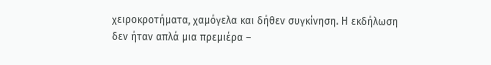χειροκροτήματα, χαμόγελα και δήθεν συγκίνηση. Η εκδήλωση δεν ήταν απλά μια πρεμιέρα –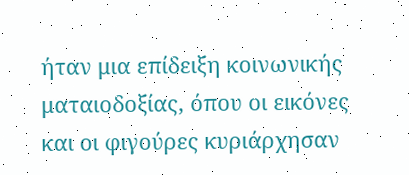ήταν μια επίδειξη κοινωνικής ματαιοδοξίας, όπου οι εικόνες και οι φιγούρες κυριάρχησαν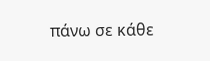πάνω σε κάθε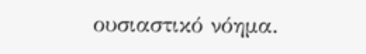ουσιαστικό νόημα.